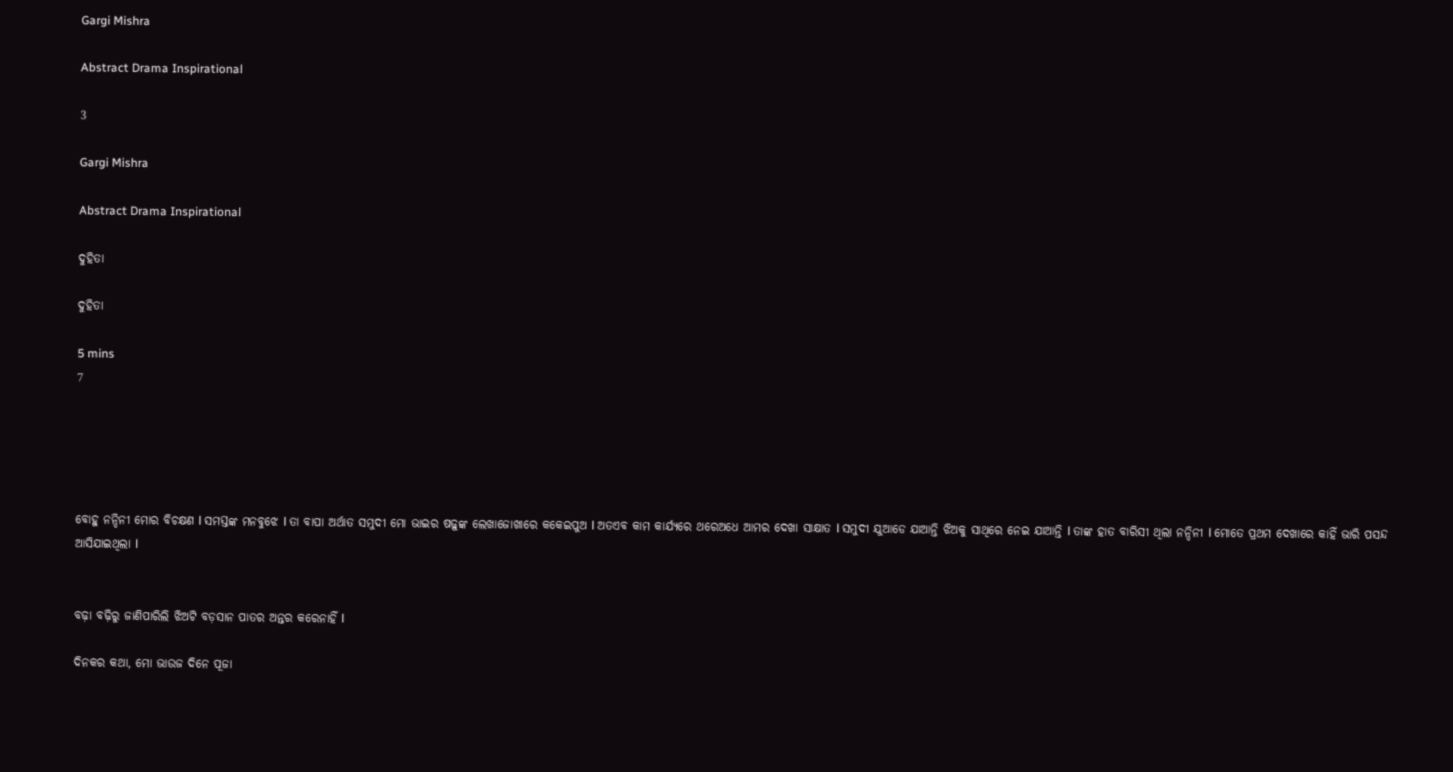Gargi Mishra

Abstract Drama Inspirational

3

Gargi Mishra

Abstract Drama Inspirational

ଦୁହିତା

ଦୁହିତା

5 mins
7





ବୋହୁ ନନ୍ଦିନୀ ମୋର ବିଚକ୍ଷଣ l ସମସ୍ତଙ୍କ ମନବୁଝେ l ତା ବାପା ଅର୍ଥାତ ସମୁଦୀ ମୋ ଭାଇର ଷଢ଼ୁଙ୍କ ଲେଖାଜୋଖାରେ କକେଇପୁଅ l ଅତଏବ କାମ କାର୍ଯ୍ୟରେ ଥରେଅଧେ ଆମର ଦେଖା ସାକ୍ଷାତ l ସମୁଦୀ ଯୁଆଡେ ଯାଆନ୍ତି ଝିଅକୁ ସାଥିରେ ନେଇ ଯାଆନ୍ତି l ତାଙ୍କ ହାତ ବାରିସୀ ଥିଲା ନନ୍ଦିନୀ l ମୋତେ ପ୍ରଥମ ଦେଖାରେ କାହିଁ ଭାରି ପସନ୍ଦ ଆସିଯାଇଥିଲା l


ବଢ଼ା ବଢ଼ିରୁ ଜାଣିପାରିଲି ଝିଅଟି ବଡ଼ସାନ ପାତର ଅନ୍ତର କରେନାହିଁ l

ଦିନକର କଥା, ମୋ ଭାଉଜ ଦିନେ ପୂଜା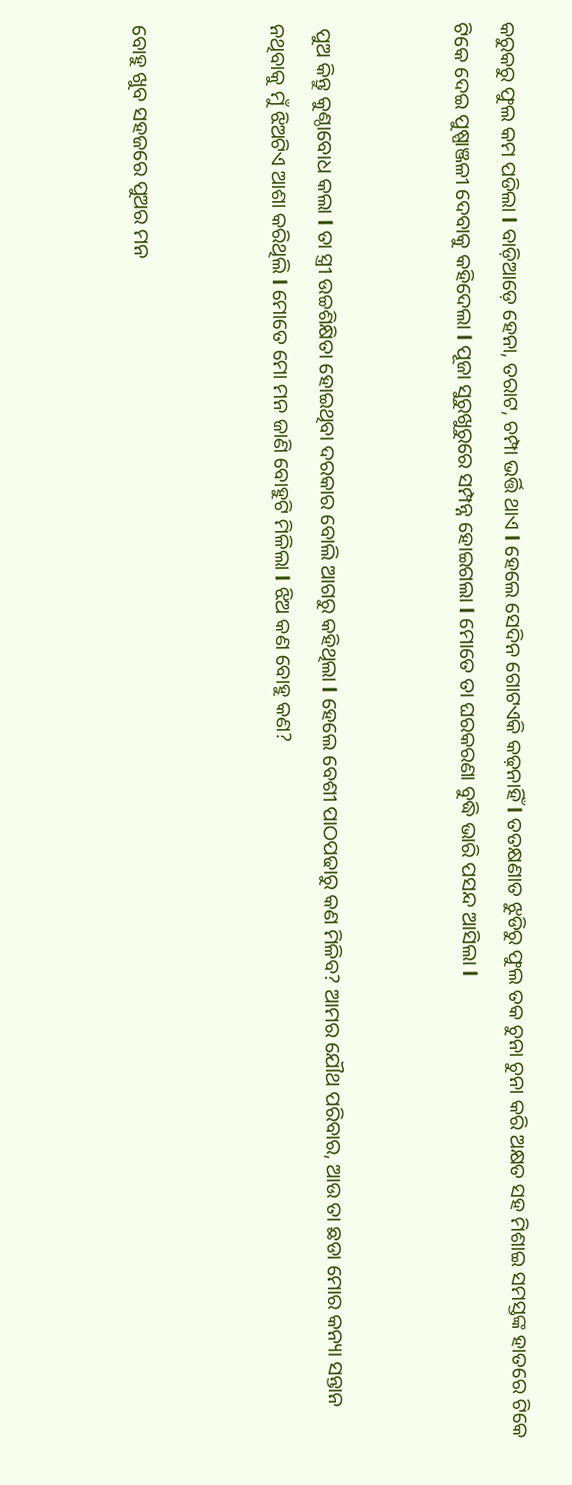କରୁକରୁ ଫୁଲ କମ ପଡିଲା l ବାଡ଼ିଆଡ଼େ ହେନା, ତରାଟ, ଚମ୍ପା ଭର୍ତ୍ତି ଥାଏ l ହେଲେ ସେଦିନ ଗୋଟଏକି କଢ଼ନାହିଁ l ତତକ୍ଷଣାତ ଝୁଡିରୁ ଫୁଲ ତକ ଚୁନା ଚୁନା କରି ଅକ୍ଷତ ସହ ମିଶାଇ ସମସ୍ତଙ୍କ ହାତରେ ଟିକେ ଟିକେ ଦେଇ ପୁଷ୍ପାଞ୍ଜଳୀ ଦେବାକୁ କହିଦେଲା l ପୂଜା ସୁରୁଖୁରୁରେ ସମ୍ପନ୍ନ ହୋଇଗଲା l ମୋତେ ତା ଘରକରଣା ବୁଦ୍ଧି ଭାରି ପସନ୍ଦ ଆସିଲା l


 ପୁଅ କିନ୍ତୁ କୁଣ୍ଠାବୋଧ କଲା l ତା ସ୍ତ୍ରୀ ଉଚ୍ଚଶିକ୍ଷିତା ହୋଇଥିବା ଦରକାର ବୋଲି ଆଗରୁ କହିଥିଲା l ହେଲେ ବେଶୀ ପାଠପଢାରୁ କଣ ମିଳିବ? ଆମର ଯୌଥ ପରିବାର, ଆଉ ତା ଛଡା ମୋର କନ୍ୟା ସନ୍ତାନ ନଥିବାକୁ ମୁଁ ଝିଅଟିଏ ଆଶା କରିଥିଲି l ମୋତେ ମୋ ମନ ଜାଣି ବୋହୁଟି ମିଳିଲା l ଝିଅ କଣ ବୋହୁ କଣ?


ବୋହୁ ଖୁବ ସହଜରେ ପୁଅର ମନ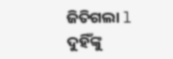ଜିତିଗଲା l ଦୁହିଁଙ୍କୁ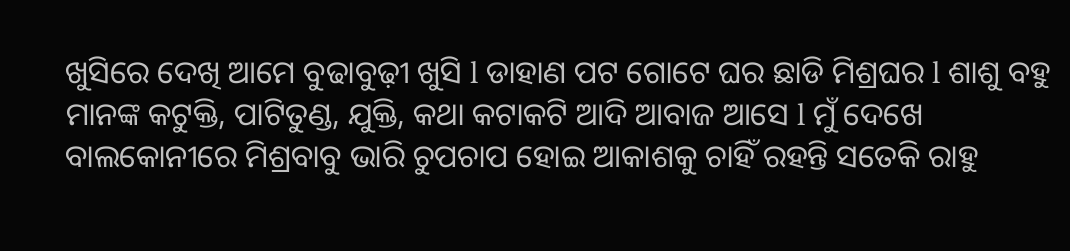ଖୁସିରେ ଦେଖି ଆମେ ବୁଢାବୁଢ଼ୀ ଖୁସି l ଡାହାଣ ପଟ ଗୋଟେ ଘର ଛାଡି ମିଶ୍ରଘର l ଶାଶୁ ବହୁ ମାନଙ୍କ କଟୁକ୍ତି, ପାଟିତୁଣ୍ଡ, ଯୁକ୍ତି, କଥା କଟାକଟି ଆଦି ଆବାଜ ଆସେ l ମୁଁ ଦେଖେ ବାଲକୋନୀରେ ମିଶ୍ରବାବୁ ଭାରି ଚୁପଚାପ ହୋଇ ଆକାଶକୁ ଚାହିଁ ରହନ୍ତି ସତେକି ରାହୁ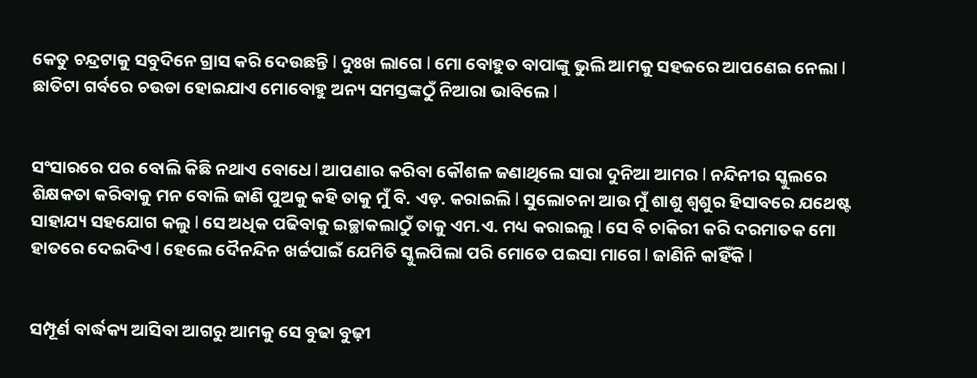କେତୁ ଚନ୍ଦ୍ରଟାକୁ ସବୁଦିନେ ଗ୍ରାସ କରି ଦେଉଛନ୍ତି l ଦୁଃଖ ଲାଗେ l ମୋ ବୋହୁତ ବାପାଙ୍କୁ ଭୁଲି ଆମକୁ ସହଜରେ ଆପଣେଇ ନେଲା l ଛାତିଟା ଗର୍ବରେ ଚଉଡା ହୋଇଯାଏ ମୋବୋହୁ ଅନ୍ୟ ସମସ୍ତଙ୍କଠୁଁ ନିଆରା ଭାବିଲେ l


ସଂସାରରେ ପର ବୋଲି କିଛି ନଥାଏ ବୋଧେ l ଆପଣାର କରିବା କୌଶଳ ଜଣାଥିଲେ ସାରା ଦୁନିଆ ଆମର l ନନ୍ଦିନୀର ସ୍କୁଲରେ ଶିକ୍ଷକତା କରିବାକୁ ମନ ବୋଲି ଜାଣି ପୁଅକୁ କହି ତାକୁ ମୁଁ ବି. ଏଡ଼. କରାଇଲି l ସୁଲୋଚନା ଆଉ ମୁଁ ଶାଶୁ ଶ୍ୱଶୁର ହିସାବରେ ଯଥେଷ୍ଟ ସାହାଯ୍ୟ ସହଯୋଗ କଲୁ l ସେ ଅଧିକ ପଢିବାକୁ ଇଚ୍ଛାକଲାଠୁଁ ତାକୁ ଏମ.ଏ. ମଧ୍ୟ କରାଇଲୁ l ସେ ବି ଚାକିରୀ କରି ଦରମାତକ ମୋ ହାତରେ ଦେଇଦିଏ l ହେଲେ ଦୈନନ୍ଦିନ ଖର୍ଚ୍ଚପାଇଁ ଯେମିତି ସ୍କୁଲପିଲା ପରି ମୋତେ ପଇସା ମାଗେ l ଜାଣିନି କାହିଁକି l


ସମ୍ପୂର୍ଣ ବାର୍ଦ୍ଧକ୍ୟ ଆସିବା ଆଗରୁ ଆମକୁ ସେ ବୁଢା ବୁଢ଼ୀ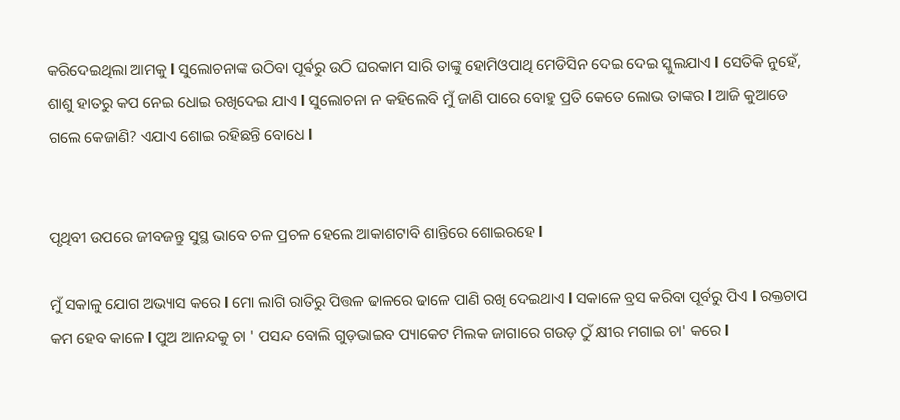କରିଦେଇଥିଲା ଆମକୁ l ସୁଲୋଚନାଙ୍କ ଉଠିବା ପୂର୍ଵରୁ ଉଠି ଘରକାମ ସାରି ତାଙ୍କୁ ହୋମିଓପାଥି ମେଡିସିନ ଦେଇ ଦେଇ ସ୍କୁଲଯାଏ l ସେତିକି ନୁହେଁ, ଶାଶୁ ହାତରୁ କପ ନେଇ ଧୋଇ ରଖିଦେଇ ଯାଏ l ସୁଲୋଚନା ନ କହିଲେବି ମୁଁ ଜାଣି ପାରେ ବୋହୁ ପ୍ରତି କେତେ ଲୋଭ ତାଙ୍କର l ଆଜି କୁଆଡେ ଗଲେ କେଜାଣି? ଏଯାଏ ଶୋଇ ରହିଛନ୍ତି ବୋଧେ l


ପୃଥିବୀ ଉପରେ ଜୀବଜନ୍ତୁ ସୁସ୍ଥ ଭାବେ ଚଳ ପ୍ରଚଳ ହେଲେ ଆକାଶଟାବି ଶାନ୍ତିରେ ଶୋଇରହେ l

ମୁଁ ସକାଳୁ ଯୋଗ ଅଭ୍ୟାସ କରେ l ମୋ ଲାଗି ରାତିରୁ ପିତ୍ତଳ ଢାଳରେ ଢାଳେ ପାଣି ରଖି ଦେଇଥାଏ l ସକାଳେ ବ୍ରସ କରିବା ପୂର୍ବରୁ ପିଏ l ରକ୍ତଚାପ କମ ହେବ କାଳେ l ପୁଅ ଆନନ୍ଦକୁ ଚା ' ପସନ୍ଦ ବୋଲି ଗୁଡ଼ଭାଇବ ପ୍ୟାକେଟ ମିଲକ ଜାଗାରେ ଗଉଡ଼ ଠୁଁ କ୍ଷୀର ମଗାଇ ଚା' କରେ l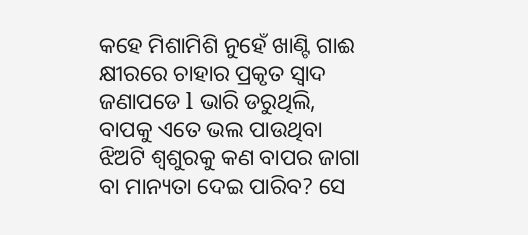କହେ ମିଶାମିଶି ନୁହେଁ ଖାଣ୍ଟି ଗାଈ କ୍ଷୀରରେ ଚାହାର ପ୍ରକୃତ ସ୍ୱାଦ ଜଣାପଡେ l ଭାରି ଡରୁଥିଲି, ବାପକୁ ଏତେ ଭଲ ପାଉଥିବା ଝିଅଟି ଶ୍ୱଶୁରକୁ କଣ ବାପର ଜାଗା ବା ମାନ୍ୟତା ଦେଇ ପାରିବ? ସେ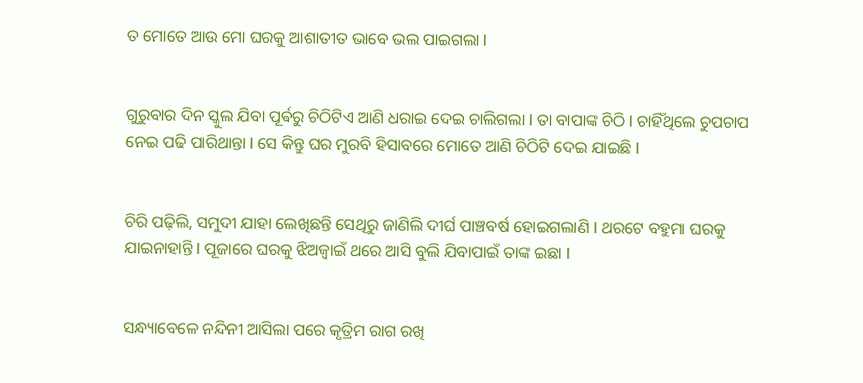ତ ମୋତେ ଆଉ ମୋ ଘରକୁ ଆଶାତୀତ ଭାବେ ଭଲ ପାଇଗଲା l


ଗୁରୁବାର ଦିନ ସ୍କୁଲ ଯିବା ପୂର୍ଵରୁ ଚିଠିଟିଏ ଆଣି ଧରାଇ ଦେଇ ଚାଲିଗଲା l ତା ବାପାଙ୍କ ଚିଠି l ଚାହିଁଥିଲେ ଚୁପଚାପ ନେଇ ପଢି ପାରିଥାନ୍ତା l ସେ କିନ୍ତୁ ଘର ମୁରବି ହିସାବରେ ମୋତେ ଆଣି ଚିଠିଟି ଦେଇ ଯାଇଛି l


ଚିରି ପଢ଼ିଲି, ସମୁଦୀ ଯାହା ଲେଖିଛନ୍ତି ସେଥିରୁ ଜାଣିଲି ଦୀର୍ଘ ପାଞ୍ଚବର୍ଷ ହୋଇଗଲାଣି l ଥରଟେ ବହୁମା ଘରକୁ ଯାଇନାହାନ୍ତି l ପୂଜାରେ ଘରକୁ ଝିଅଜ୍ୱାଇଁ ଥରେ ଆସି ବୁଲି ଯିବାପାଇଁ ତାଙ୍କ ଇଛା l


ସନ୍ଧ୍ୟାବେଳେ ନନ୍ଦିନୀ ଆସିଲା ପରେ କୃତ୍ରିମ ରାଗ ରଖି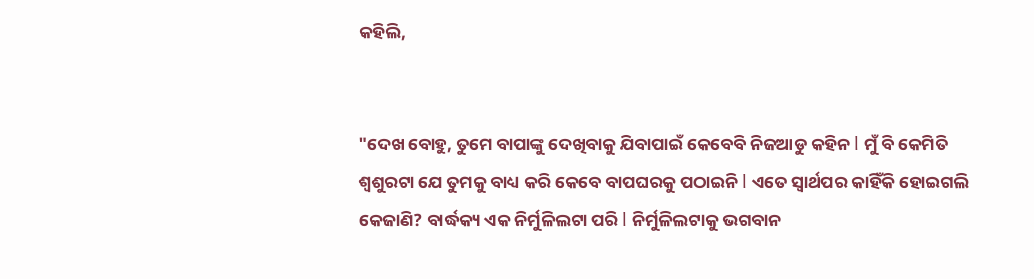କହିଲି,


"ଦେଖ ବୋହୁ, ତୁମେ ବାପାଙ୍କୁ ଦେଖିବାକୁ ଯିବାପାଇଁ କେବେବି ନିଜଆଡୁ କହିନ l ମୁଁ ବି କେମିତି ଶ୍ୱଶୁରଟା ଯେ ତୁମକୁ ବାଧ୍ୟ କରି କେବେ ବାପଘରକୁ ପଠାଇନି l ଏତେ ସ୍ୱାର୍ଥପର କାହିଁକି ହୋଇଗଲି କେଜାଣି? ବାର୍ଦ୍ଧକ୍ୟ ଏକ ନିର୍ମୁଳିଲଟା ପରି l ନିର୍ମୁଳିଲଟାକୁ ଭଗବାନ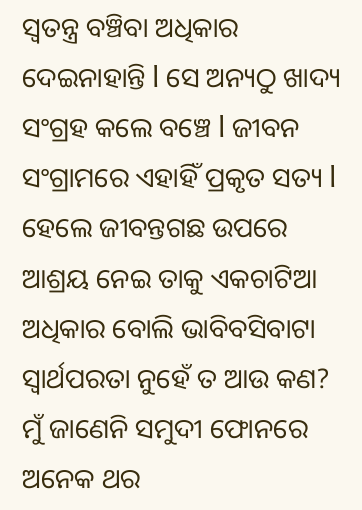ସ୍ୱତନ୍ତ୍ର ବଞ୍ଚିବା ଅଧିକାର ଦେଇନାହାନ୍ତି l ସେ ଅନ୍ୟଠୁ ଖାଦ୍ୟ ସଂଗ୍ରହ କଲେ ବଞ୍ଚେ l ଜୀବନ ସଂଗ୍ରାମରେ ଏହାହିଁ ପ୍ରକୃତ ସତ୍ୟ l ହେଲେ ଜୀବନ୍ତଗଛ ଉପରେ ଆଶ୍ରୟ ନେଇ ତାକୁ ଏକଚାଟିଆ ଅଧିକାର ବୋଲି ଭାବିବସିବାଟା ସ୍ୱାର୍ଥପରତା ନୁହେଁ ତ ଆଉ କଣ? ମୁଁ ଜାଣେନି ସମୁଦୀ ଫୋନରେ ଅନେକ ଥର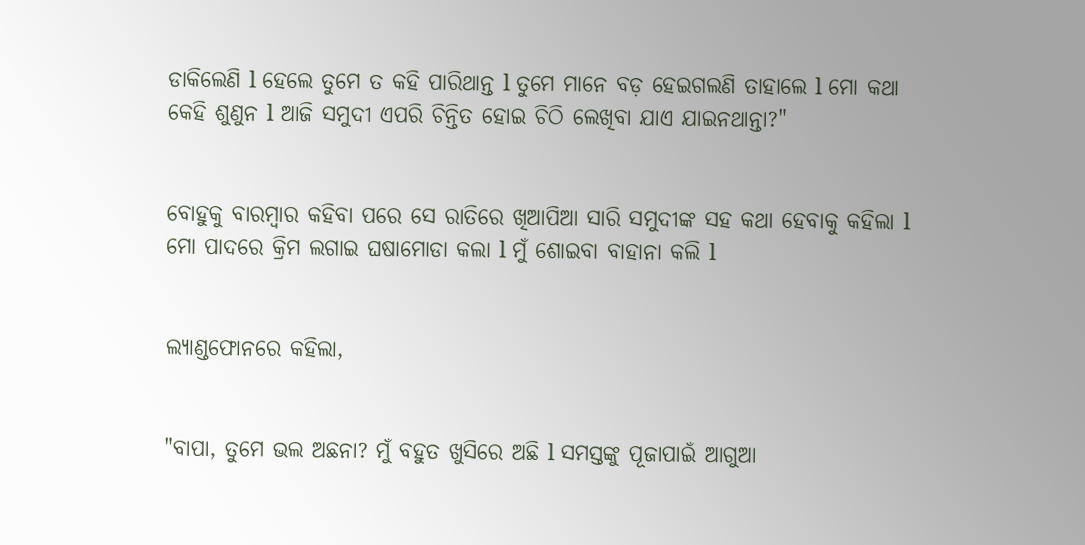ଡାକିଲେଣି l ହେଲେ ତୁମେ ତ କହି ପାରିଥାନ୍ତ l ତୁମେ ମାନେ ବଡ଼ ହେଇଗଲଣି ତାହାଲେ l ମୋ କଥା କେହି ଶୁଣୁନ l ଆଜି ସମୁଦୀ ଏପରି ଚିନ୍ତିତ ହୋଇ ଚିଠି ଲେଖିବା ଯାଏ ଯାଇନଥାନ୍ତା?"


ବୋହୁକୁ ବାରମ୍ବାର କହିବା ପରେ ସେ ରାତିରେ ଖିଆପିଆ ସାରି ସମୁଦୀଙ୍କ ସହ କଥା ହେବାକୁ କହିଲା l ମୋ ପାଦରେ କ୍ରିମ ଲଗାଇ ଘଷାମୋଡା କଲା l ମୁଁ ଶୋଇବା ବାହାନା କଲି l


ଲ୍ୟାଣ୍ଡଫୋନରେ କହିଲା,


"ବାପା, ତୁମେ ଭଲ ଅଛନା? ମୁଁ ବହୁତ ଖୁସିରେ ଅଛି l ସମସ୍ତଙ୍କୁ ପୂଜାପାଇଁ ଆଗୁଆ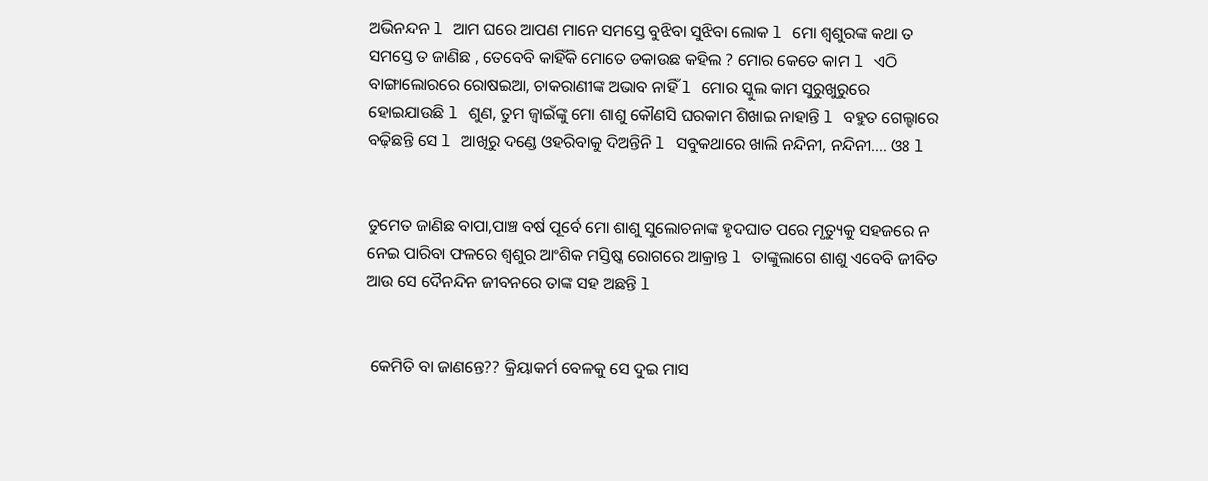ଅଭିନନ୍ଦନ l ଆମ ଘରେ ଆପଣ ମାନେ ସମସ୍ତେ ବୁଝିବା ସୁଝିବା ଲୋକ l ମୋ ଶ୍ୱଶୁରଙ୍କ କଥା ତ ସମସ୍ତେ ତ ଜାଣିଛ , ତେବେବି କାହିଁକି ମୋତେ ଡକାଉଛ କହିଲ ? ମୋର କେତେ କାମ l ଏଠି ବାଙ୍ଗାଲୋରରେ ରୋଷଇଆ, ଚାକରାଣୀଙ୍କ ଅଭାବ ନାହିଁ l ମୋର ସ୍କୁଲ କାମ ସୁରୁଖୁରୁରେ ହୋଇଯାଉଛି l ଶୁଣ, ତୁମ ଜ୍ୱାଇଁଙ୍କୁ ମୋ ଶାଶୁ କୌଣସି ଘରକାମ ଶିଖାଇ ନାହାନ୍ତି l ବହୁତ ଗେଲ୍ହାରେ ବଢ଼ିଛନ୍ତି ସେ l ଆଖିରୁ ଦଣ୍ଡେ ଓହରିବାକୁ ଦିଅନ୍ତିନି l ସବୁକଥାରେ ଖାଲି ନନ୍ଦିନୀ, ନନ୍ଦିନୀ.... ଓଃ l


ତୁମେତ ଜାଣିଛ ବାପା,ପାଞ୍ଚ ବର୍ଷ ପୂର୍ବେ ମୋ ଶାଶୁ ସୁଲୋଚନାଙ୍କ ହୃଦଘାତ ପରେ ମୃତ୍ୟୁକୁ ସହଜରେ ନ ନେଇ ପାରିବା ଫଳରେ ଶ୍ୱଶୁର ଆଂଶିକ ମସ୍ତିଷ୍କ ରୋଗରେ ଆକ୍ରାନ୍ତ l ତାଙ୍କୁଲାଗେ ଶାଶୁ ଏବେବି ଜୀବିତ ଆଉ ସେ ଦୈନନ୍ଦିନ ଜୀବନରେ ତାଙ୍କ ସହ ଅଛନ୍ତି l


 କେମିତି ବା ଜାଣନ୍ତେ?? କ୍ରିୟାକର୍ମ ବେଳକୁ ସେ ଦୁଇ ମାସ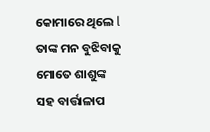କୋମାରେ ଥିଲେ l ତାଙ୍କ ମନ ବୁଝିବାକୁ ମୋତେ ଶାଶୁଙ୍କ ସହ ବାର୍ତ୍ତାଳାପ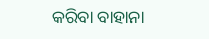କରିବା ବାହାନା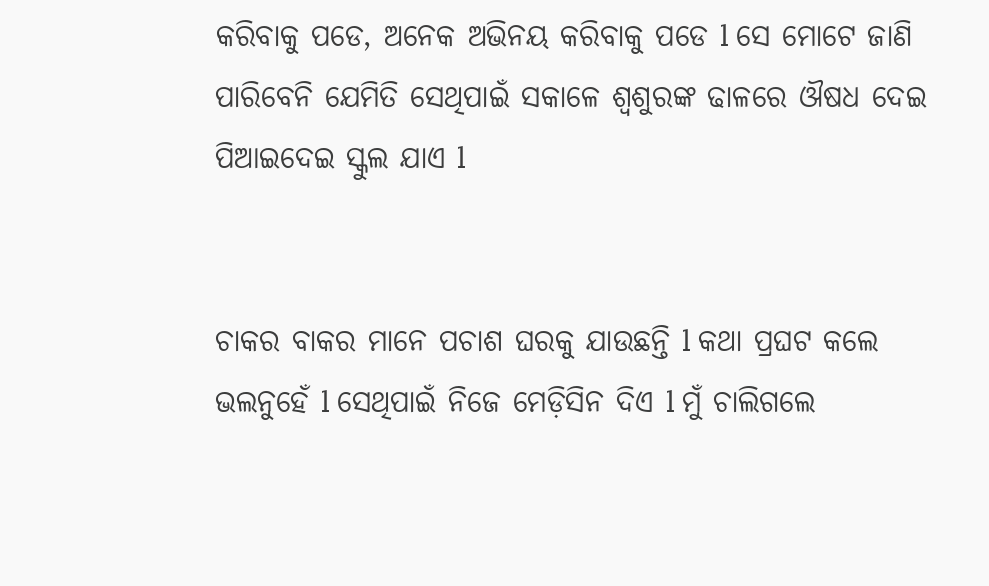କରିବାକୁ ପଡେ, ଅନେକ ଅଭିନୟ କରିବାକୁ ପଡେ l ସେ ମୋଟେ ଜାଣି ପାରିବେନି ଯେମିତି ସେଥିପାଇଁ ସକାଳେ ଶ୍ୱଶୁରଙ୍କ ଢାଳରେ ଔଷଧ ଦେଇ ପିଆଇଦେଇ ସ୍କୁଲ ଯାଏ l


ଚାକର ବାକର ମାନେ ପଚାଶ ଘରକୁ ଯାଉଛନ୍ତି l କଥା ପ୍ରଘଟ କଲେ ଭଲନୁହେଁ l ସେଥିପାଇଁ ନିଜେ ମେଡ଼ିସିନ ଦିଏ l ମୁଁ ଚାଲିଗଲେ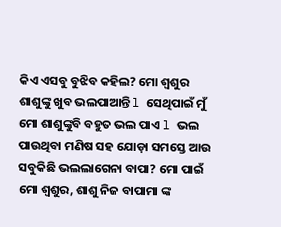କିଏ ଏସବୁ ବୁଝିବ କହିଲ? ମୋ ଶ୍ୱଶୁର ଶାଶୁଙ୍କୁ ଖୁବ ଭଲପାଆନ୍ତି l ସେଥିପାଇଁ ମୁଁ ମୋ ଶାଶୁଙ୍କୁବି ବହୁତ ଭଲ ପାଏ l ଭଲ ପାଉଥିବା ମଣିଷ ସହ ଯୋଡ଼ା ସମସ୍ତେ ଆଉ ସବୁକିଛି ଭଲଲାଗେନା ବାପା? ମୋ ପାଇଁ ମୋ ଶ୍ୱଶୁର, ଶାଶୁ ନିଜ ବାପାମା ଙ୍କ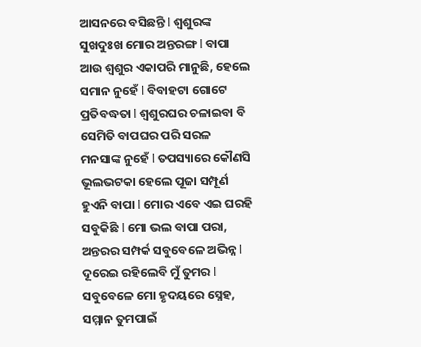ଆସନରେ ବସିଛନ୍ତି l ଶ୍ୱଶୁରଙ୍କ ସୁଖଦୁଃଖ ମୋର ଅନ୍ତରଙ୍ଗ l ବାପା ଆଉ ଶ୍ୱଶୁର ଏକାପରି ମାନୁଛି, ହେଲେ ସମାନ ନୁହେଁ l ବିବାହଟା ଗୋଟେ ପ୍ରତିବଦ୍ଧତା l ଶ୍ୱଶୁରଘର ଚଳାଇବା ବି ସେମିତି ବାପଘର ପରି ସରଳ ମନସାଙ୍କ ନୁହେଁ l ତପସ୍ୟାରେ କୌଣସି ଭୂଲଭଟକା ହେଲେ ପୂଜା ସମ୍ପୂର୍ଣ ହୁଏନି ବାପା l ମୋର ଏବେ ଏଇ ଘରହି ସବୁକିଛି l ମୋ ଭଲ ବାପା ପରା, ଅନ୍ତରର ସମ୍ପର୍କ ସବୁବେଳେ ଅଭିନ୍ନ l ଦୂରେଇ ରହିଲେବି ମୁଁ ତୁମର l ସବୁବେଳେ ମୋ ହୃଦୟରେ ସ୍ନେହ, ସମ୍ମାନ ତୁମପାଇଁ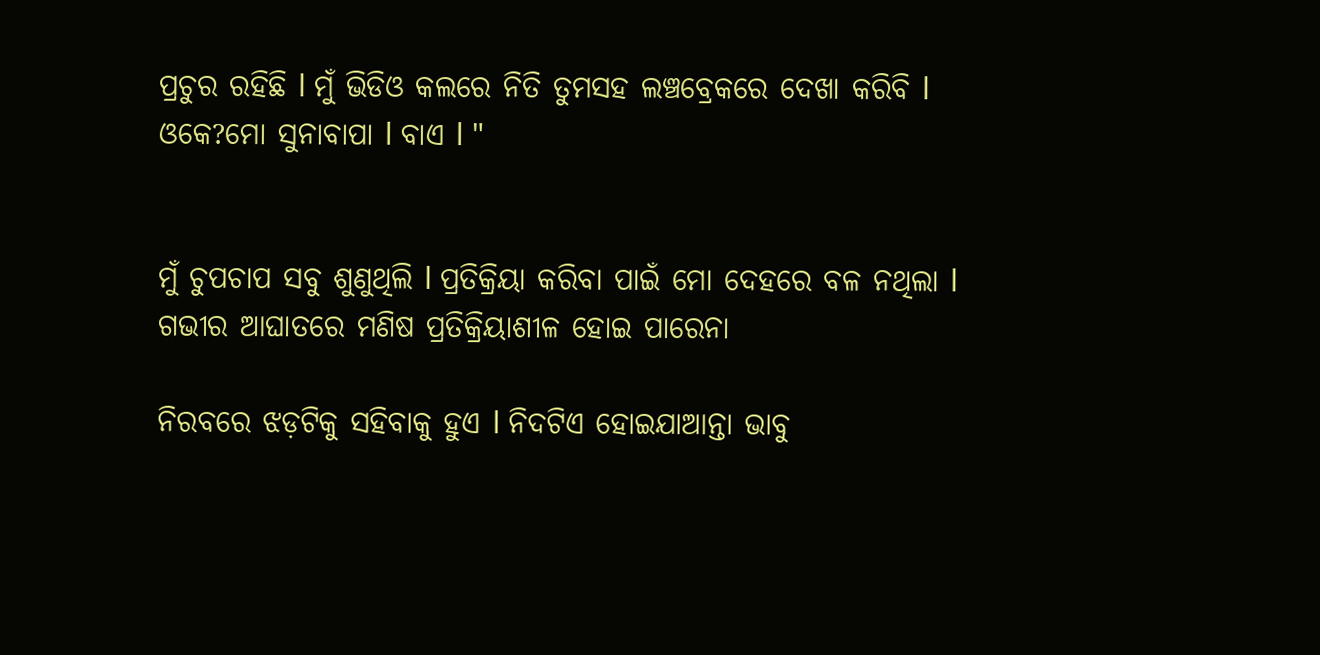ପ୍ରଚୁର ରହିଛି l ମୁଁ ଭିଡିଓ କଲରେ ନିତି ତୁମସହ ଲଞ୍ଚବ୍ରେକରେ ଦେଖା କରିବି l ଓକେ?ମୋ ସୁନାବାପା l ବାଏ l "


ମୁଁ ଚୁପଚାପ ସବୁ ଶୁଣୁଥିଲି l ପ୍ରତିକ୍ରିୟା କରିବା ପାଇଁ ମୋ ଦେହରେ ବଳ ନଥିଲା l ଗଭୀର ଆଘାତରେ ମଣିଷ ପ୍ରତିକ୍ରିୟାଶୀଳ ହୋଇ ପାରେନା

ନିରବରେ ଝଡ଼ଟିକୁ ସହିବାକୁ ହୁଏ l ନିଦଟିଏ ହୋଇଯାଆନ୍ତା ଭାବୁ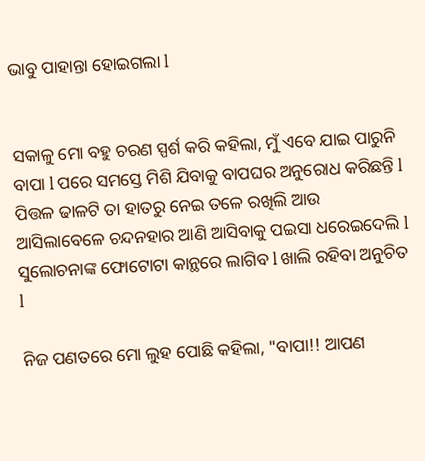ଭାବୁ ପାହାନ୍ତା ହୋଇଗଲା l


ସକାଳୁ ମୋ ବହୁ ଚରଣ ସ୍ପର୍ଶ କରି କହିଲା, ମୁଁ ଏବେ ଯାଇ ପାରୁନି ବାପା l ପରେ ସମସ୍ତେ ମିଶି ଯିବାକୁ ବାପଘର ଅନୁରୋଧ କରିଛନ୍ତି l ପିତ୍ତଳ ଢାଳଟି ତା ହାତରୁ ନେଇ ତଳେ ରଖିଲି ଆଉ ଆସିଲାବେଳେ ଚନ୍ଦନହାର ଆଣି ଆସିବାକୁ ପଇସା ଧରେଇଦେଲି l ସୁଲୋଚନାଙ୍କ ଫୋଟୋଟା କାନ୍ଥରେ ଲାଗିବ l ଖାଲି ରହିବା ଅନୁଚିତ l

ନିଜ ପଣତରେ ମୋ ଲୁହ ପୋଛି କହିଲା, "ବାପା!! ଆପଣ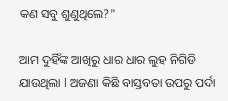କଣ ସବୁ ଶୁଣୁଥିଲେ?"

ଆମ ଦୁହିଁଙ୍କ ଆଖିରୁ ଧାର ଧାର ଲୁହ ନିଗିଡି ଯାଉଥିଲା l ଅଜଣା କିଛି ବାସ୍ତବତା ଉପରୁ ପର୍ଦା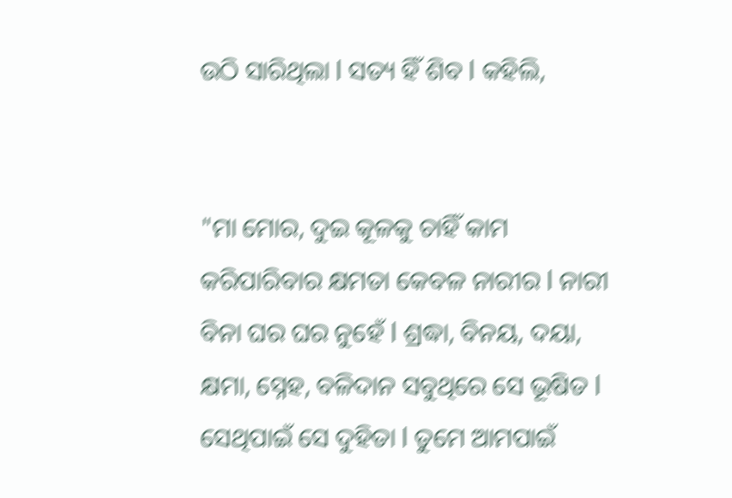ଉଠି ସାରିଥିଲା l ସତ୍ୟ ହିଁ ଶିବ l କହିଲି,


"ମା ମୋର, ଦୁଇ କୂଳକୁ ଚାହିଁ କାମ କରିପାରିବାର କ୍ଷମତା କେବଳ ନାରୀର l ନାରୀ ବିନା ଘର ଘର ନୁହେଁ l ଶ୍ରଦ୍ଧା, ବିନୟ, ଦୟା, କ୍ଷମା, ସ୍ନେହ, ବଳିଦାନ ସବୁଥିରେ ସେ ଭୂଷିତ l ସେଥିପାଇଁ ସେ ଦୁହିତା l ତୁମେ ଆମପାଇଁ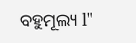ବହୁମୂଲ୍ୟ l"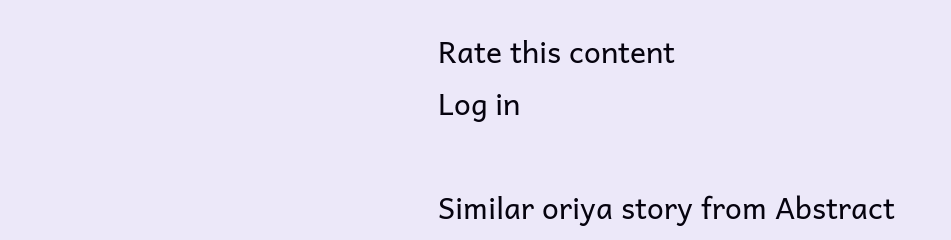Rate this content
Log in

Similar oriya story from Abstract